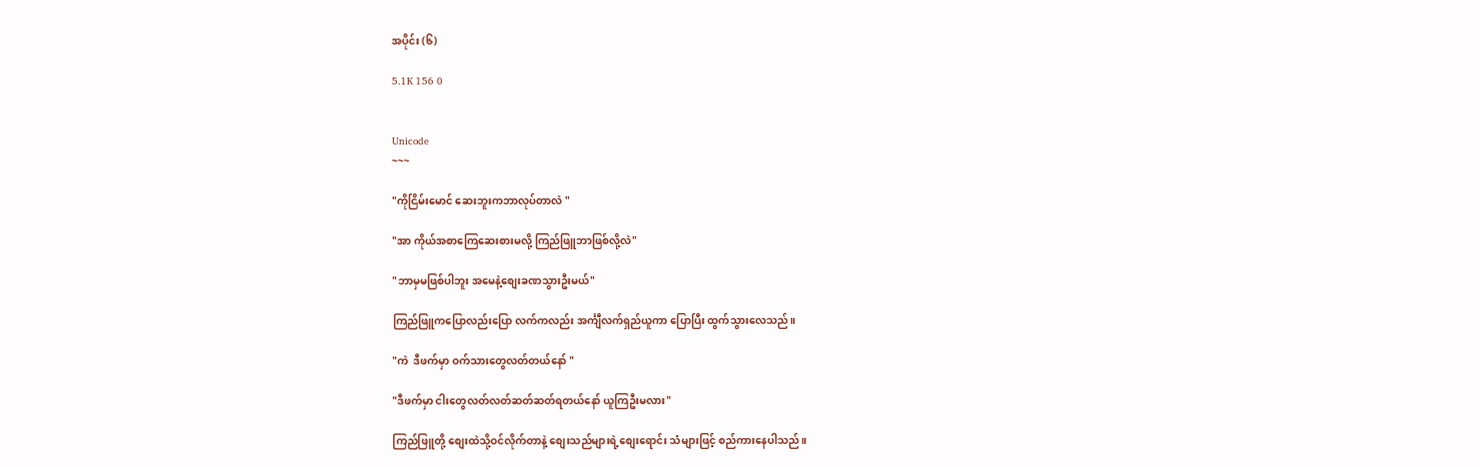အပိုင်း (၆)

5.1K 156 0


Unicode
~~~

"ကိုငြိမ်းမောင် ဆေးဘူးကဘာလုပ်တာလဲ "

"အာ ကိုယ်အစာကြေဆေးစားမလို့ ကြည်ဖြူဘာဖြစ်လို့လဲ"

"ဘာမှမဖြစ်ပါဘူး အမေနဲ့စျေးခဏသွားဦးမယ်"

ကြည်ဖြူကပြောလည်းပြော လက်ကလည်း အင်္ကျီလက်ရှည်ယူကာ ပြောပြီး ထွက်သွားလေသည်။

"ကဲ  ဒီဖက်မှာ ဝက်သားတွေလတ်တယ်နော် "

"ဒီဖက်မှာ ငါးတွေလတ်လတ်ဆတ်ဆတ်ရတယ်နော် ယူကြဦးမလား"

ကြည်ဖြူတို့ စျေးထဲသို့ဝင်လိုက်တာနဲ့ စျေးသည်များရဲ့စျေးရောင်း သံများဖြင့် စည်ကားနေပါသည်။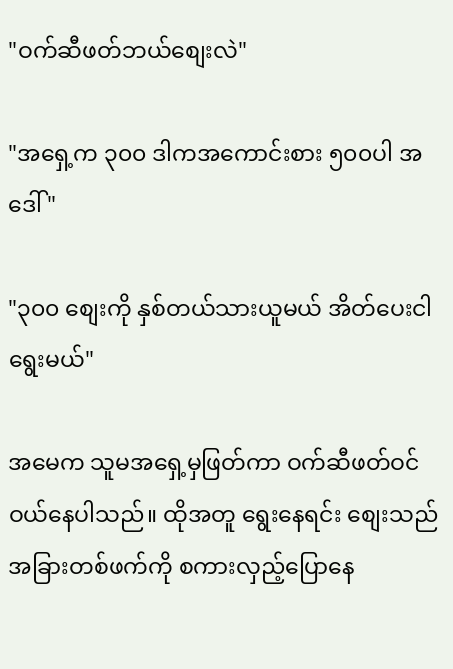"ဝက်ဆီဖတ်ဘယ်စျေးလဲ"

"အရှေ့က ၃၀၀ ဒါကအကောင်းစား ၅၀၀ပါ အဒေါ် "

"၃၀၀ စျေးကို နှစ်တယ်သားယူမယ် အိတ်ပေးငါရွေးမယ်"

အမေက သူမအရှေ့မှဖြတ်ကာ ဝက်ဆီဖတ်ဝင်ဝယ်နေပါသည်။ ထိုအတူ ရွေးနေရင်း စျေးသည်အခြားတစ်ဖက်ကို စကားလှည့်ပြောနေ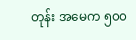တုန်း အမေက ၅၀၀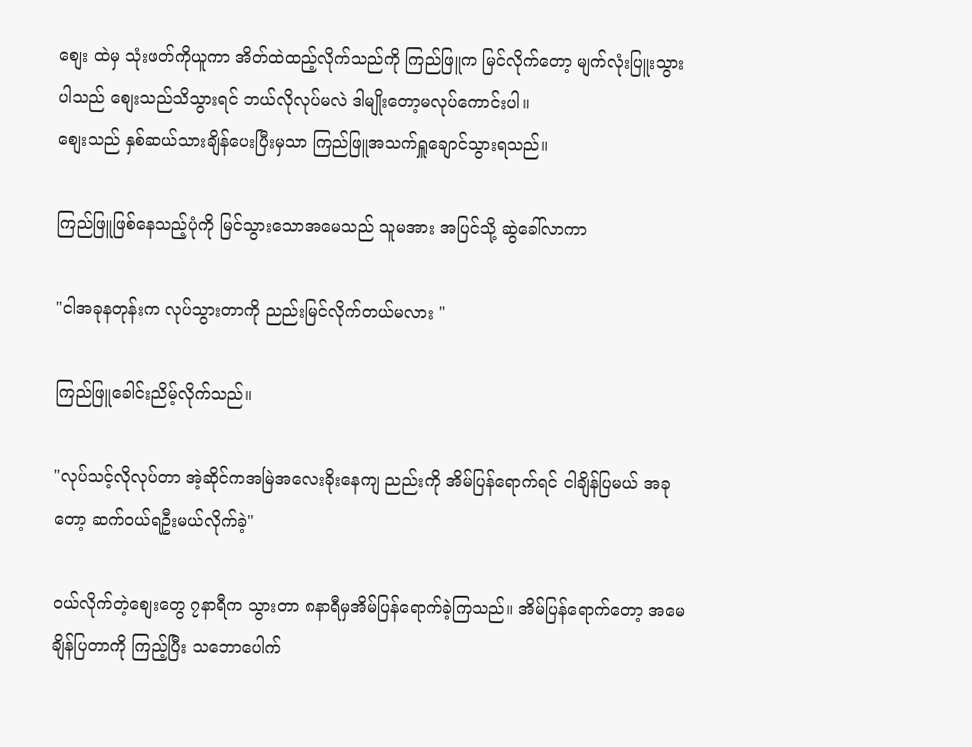စျေး ထဲမှ သုံးဖတ်ကိုယူကာ အိတ်ထဲထည့်လိုက်သည်ကို ကြည်ဖြူက မြင်လိုက်တော့ မျက်လုံးပြူးသွားပါသည် စျေးသည်သိသွားရင် ဘယ်လိုလုပ်မလဲ ဒါမျိုးတော့မလုပ်ကောင်းပါ။
စျေးသည် နှစ်ဆယ်သားချိန်ပေးပြီးမှသာ ကြည်ဖြူအသက်ရှူချောင်သွားရသည်။

ကြည်ဖြူဖြစ်နေသည့်ပုံကို မြင်သွားသောအမေသည် သူမအား အပြင်သို့ ဆွဲခေါ်လာကာ

"ငါအခုနတုန်းက လုပ်သွားတာကို ညည်းမြင်လိုက်တယ်မလား "

ကြည်ဖြူခေါင်းညိမ့်လိုက်သည်။

"လုပ်သင့်လိုလုပ်တာ အဲ့ဆိုင်ကအမြဲအလေးခိုးနေကျ ညည်းကို အိမ်ပြန်ရောက်ရင် ငါချိန်ပြမယ် အခုတော့ ဆက်ဝယ်ရဦးမယ်လိုက်ခဲ့"

ဝယ်လိုက်တဲ့စျေးတွေ ၇နာရီက သွားတာ ၈နာရီမှအိမ်ပြန်ရောက်ခဲ့ကြသည်။ အိမ်ပြန်ရောက်တော့ အမေချိန်ပြတာကို ကြည့်ပြီး သဘောပေါက်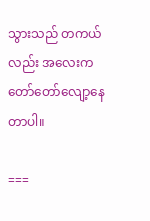သွားသည် တကယ်လည်း အလေးက တော်တော်လျော့နေတာပါ။

===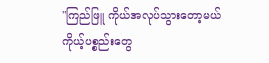"ကြည်ဖြူ ကိုယ်အလုပ်သွားတော့မယ် ကိုယ့်ပစ္စည်းတွေ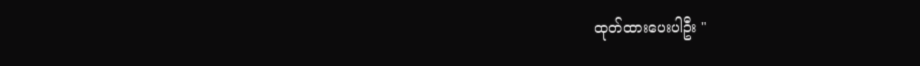ထုတ်ထားပေးပါဦး "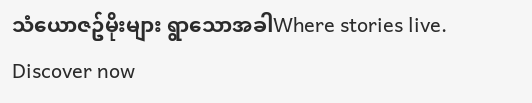သံယောဇဥ်မိုးများ ရွာသောအခါWhere stories live. Discover now